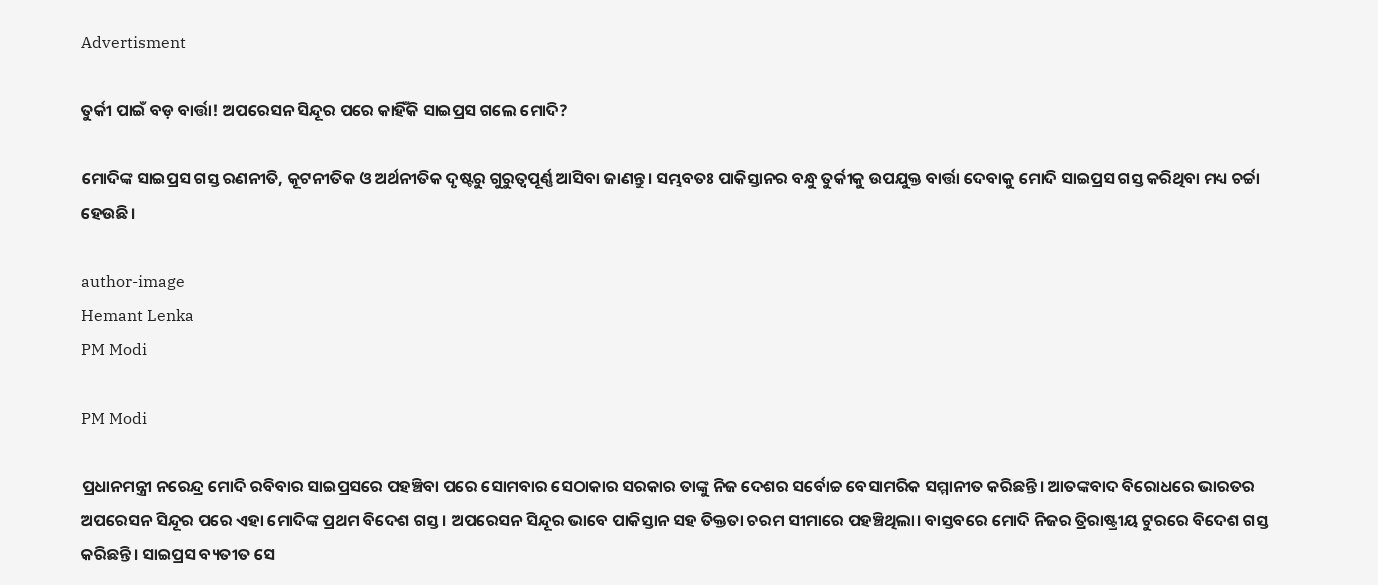Advertisment

ତୁର୍କୀ ପାଇଁ ବଡ଼ ବାର୍ତ୍ତା! ଅପରେସନ ସିନ୍ଦୂର ପରେ କାହିଁକି ସାଇପ୍ରସ ଗଲେ ମୋଦି?

ମୋଦିଙ୍କ ସାଇପ୍ରସ ଗସ୍ତ ରଣନୀତି, କୂଟନୀତିକ ଓ ଅର୍ଥନୀତିକ ଦୃଷ୍ଟରୁ ଗୁରୁତ୍ୱପୂର୍ଣ୍ଣ ଆସିବା ଜାଣନ୍ତୁ। ସମ୍ଭବତଃ ପାକିସ୍ତାନର ବନ୍ଧୁ ତୁର୍କୀକୁ ଉପଯୁକ୍ତ ବାର୍ତ୍ତା ଦେବାକୁ ମୋଦି ସାଇପ୍ରସ ଗସ୍ତ କରିଥିବା ମଧ୍ୟ ଚର୍ଚ୍ଚା ହେଉଛି।

author-image
Hemant Lenka
PM Modi

PM Modi

ପ୍ରଧାନମନ୍ତ୍ରୀ ନରେନ୍ଦ୍ର ମୋଦି ରବିବାର ସାଇପ୍ରସରେ ପହଞ୍ଚିବା ପରେ ସୋମବାର ସେଠାକାର ସରକାର ତାଙ୍କୁ ନିଜ ଦେଶର ସର୍ବୋଚ୍ଚ ବେସାମରିକ ସମ୍ମାନୀତ କରିଛନ୍ତି। ଆତଙ୍କବାଦ ବିରୋଧରେ ଭାରତର ଅପରେସନ ସିନ୍ଦୂର ପରେ ଏହା ମୋଦିଙ୍କ ପ୍ରଥମ ବିଦେଶ ଗସ୍ତ। ଅପରେସନ ସିନ୍ଦୂର ଭାବେ ପାକିସ୍ତାନ ସହ ତିକ୍ତତା ଚରମ ସୀମାରେ ପହଞ୍ଚିଥିଲା। ବାସ୍ତବରେ ମୋଦି ନିଜର ତ୍ରିରାଷ୍ଟ୍ରୀୟ ଟୁରରେ ବିଦେଶ ଗସ୍ତ କରିଛନ୍ତି। ସାଇପ୍ରସ ବ୍ୟତୀତ ସେ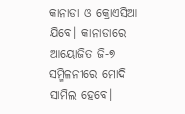କାନାଡା ଓ କ୍ରୋଏସିଆ ଯିବେ। କାନାଡାରେ ଆୟୋଜିତ ଜି-୭ ସମ୍ମିଳନୀରେ ମୋଦି ସାମିଲ ହେବେ।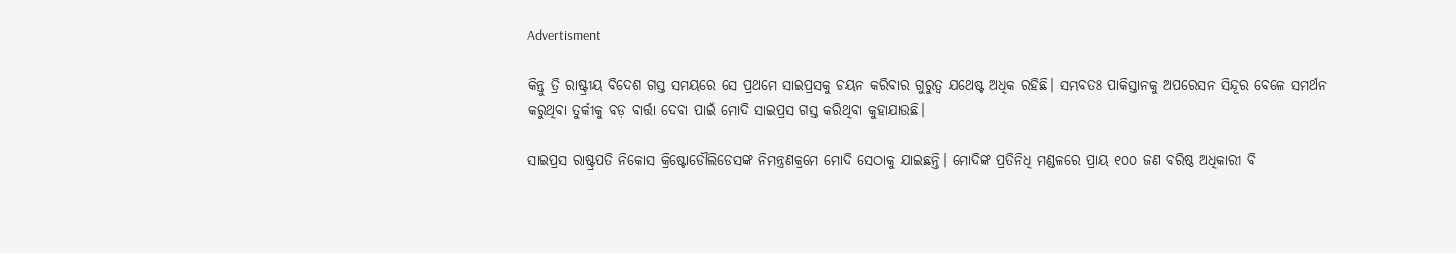Advertisment

କିନ୍ତୁ ତ୍ରି ରାଷ୍ଟ୍ରୀୟ ବିଦେଶ ଗସ୍ତ ସମୟରେ ସେ ପ୍ରଥମେ ସାଇପ୍ରସକୁ ଚୟନ କରିବାର ଗୁରୁତ୍ୱ ଯଥେଷ୍ଟ ଅଧିକ ରହିଛି। ସମ୍ଭବତଃ ପାକିସ୍ତାନକୁ ଅପରେସନ ସିନ୍ଦୂର ବେଳେ ସମର୍ଥନ କରୁଥିବା ତୁର୍କୀକୁ ବଡ଼ ବାର୍ତ୍ତା ଦେବା ପାଇଁ ମୋଦି ସାଇପ୍ରସ ଗସ୍ତ କରିଥିବା କୁହାଯାଉଛି।

ସାଇପ୍ରସ ରାଷ୍ଟ୍ରପତି ନିକୋସ କ୍ରିଷ୍ଟୋଡୌଲିଡେସଙ୍କ ନିମନ୍ତ୍ରଣକ୍ରମେ ମୋଦି ସେଠାକୁ ଯାଇଛନ୍ତି। ମୋଦିଙ୍କ ପ୍ରତିନିଧି ମଣ୍ଡଳରେ ପ୍ରାୟ ୧୦୦ ଜଣ ବରିଷ୍ଠ ଅଧିକାରୀ ବି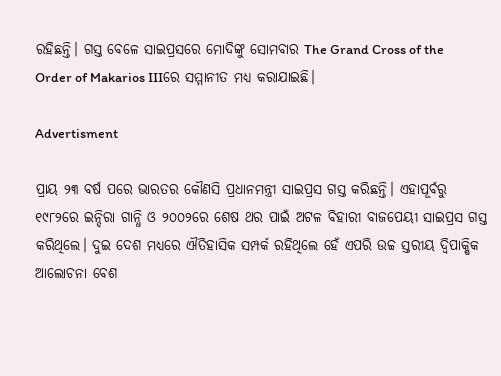ରହିଛନ୍ତି। ଗସ୍ତ ବେଳେ ସାଇପ୍ରସରେ ମୋଦିଙ୍କୁ ସୋମବାର The Grand Cross of the Order of Makarios IIIରେ ସମ୍ମାନୀତ ମଧ୍ୟ କରାଯାଇଛି।

Advertisment

ପ୍ରାୟ ୨୩ ବର୍ଷ ପରେ ଭାରତର କୌଣସି ପ୍ରଧାନମନ୍ତ୍ରୀ ସାଇପ୍ରସ ଗସ୍ତ କରିଛନ୍ତି। ଏହାପୂର୍ବରୁ ୧୯୮୨ରେ ଇନ୍ଦିରା ଗାନ୍ଧି ଓ ୨୦୦୨ରେ ଶେଷ ଥର ପାଇଁ ଅଟଳ ବିହାରୀ ବାଜପେୟୀ ସାଇପ୍ରସ ଗସ୍ତ କରିଥିଲେ। ଦୁଇ ଦେଶ ମଧ୍ୟରେ ଐତିହାସିକ ସମ୍ପର୍କ ରହିଥିଲେ ହେଁ ଏପରି ଉଚ୍ଚ ସ୍ତରୀୟ ଦ୍ୱିପାକ୍ଷିକ ଆଲୋଚନା ବେଶ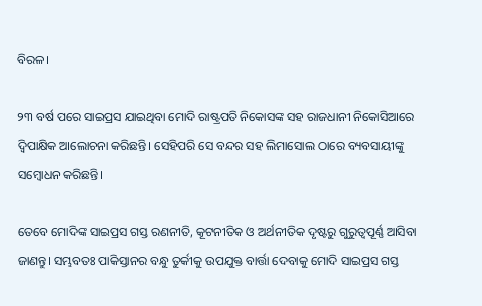ବିରଳ।

୨୩ ବର୍ଷ ପରେ ସାଇପ୍ରସ ଯାଇଥିବା ମୋଦି ରାଷ୍ଟ୍ରପତି ନିକୋସଙ୍କ ସହ ରାଜଧାନୀ ନିକୋସିଆରେ ଦ୍ୱିପାକ୍ଷିକ ଆଲୋଚନା କରିଛନ୍ତି। ସେହିପରି ସେ ବନ୍ଦର ସହ ଲିମାସୋଲ ଠାରେ ବ୍ୟବସାୟୀଙ୍କୁ ସମ୍ବୋଧନ କରିଛନ୍ତି।

ତେବେ ମୋଦିଙ୍କ ସାଇପ୍ରସ ଗସ୍ତ ରଣନୀତି, କୂଟନୀତିକ ଓ ଅର୍ଥନୀତିକ ଦୃଷ୍ଟରୁ ଗୁରୁତ୍ୱପୂର୍ଣ୍ଣ ଆସିବା ଜାଣନ୍ତୁ। ସମ୍ଭବତଃ ପାକିସ୍ତାନର ବନ୍ଧୁ ତୁର୍କୀକୁ ଉପଯୁକ୍ତ ବାର୍ତ୍ତା ଦେବାକୁ ମୋଦି ସାଇପ୍ରସ ଗସ୍ତ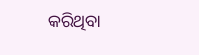କରିଥିବା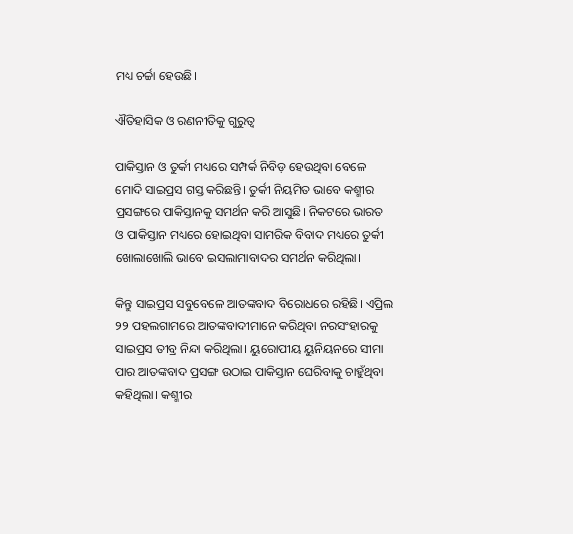ମଧ୍ୟ ଚର୍ଚ୍ଚା ହେଉଛି।

ଐତିହାସିକ ଓ ରଣନୀତିକୁ ଗୁରୁତ୍ୱ

ପାକିସ୍ତାନ ଓ ତୁର୍କୀ ମଧ୍ୟରେ ସମ୍ପର୍କ ନିବିଡ଼ ହେଉଥିବା ବେଳେ ମୋଦି ସାଇପ୍ରସ ଗସ୍ତ କରିଛନ୍ତି। ତୁର୍କୀ ନିୟମିତ ଭାବେ କଶ୍ମୀର ପ୍ରସଙ୍ଗରେ ପାକିସ୍ତାନକୁ ସମର୍ଥନ କରି ଆସୁଛି। ନିକଟରେ ଭାରତ ଓ ପାକିସ୍ତାନ ମଧ୍ୟରେ ହୋଇଥିବା ସାମରିକ ବିବାଦ ମଧ୍ୟରେ ତୁର୍କୀ ଖୋଲାଖୋଲି ଭାବେ ଇସଲାମାବାଦର ସମର୍ଥନ କରିଥିଲା।

କିନ୍ତୁ ସାଇପ୍ରସ ସବୁବେଳେ ଆତଙ୍କବାଦ ବିରୋଧରେ ରହିଛି। ଏପ୍ରିଲ ୨୨ ପହଲଗାମରେ ଆତଙ୍କବାଦୀମାନେ କରିଥିବା ନରସଂହାରକୁ ସାଇପ୍ରସ ତୀବ୍ର ନିନ୍ଦା କରିଥିଲା। ୟୁରୋପୀୟ ୟୁନିୟନରେ ସୀମା ପାର ଆତଙ୍କବାଦ ପ୍ରସଙ୍ଗ ଉଠାଇ ପାକିସ୍ତାନ ଘେରିବାକୁ ଚାହୁଁଥିବା କହିଥିଲା। କଶ୍ମୀର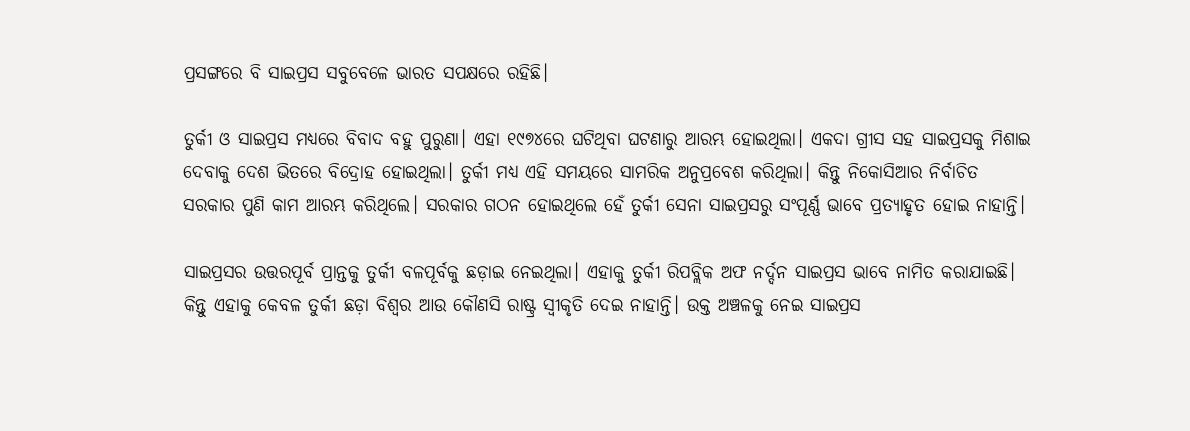ପ୍ରସଙ୍ଗରେ ବି ସାଇପ୍ରସ ସବୁବେଳେ ଭାରତ ସପକ୍ଷରେ ରହିଛି।

ତୁର୍କୀ ଓ ସାଇପ୍ରସ ମଧ୍ୟରେ ବିବାଦ ବହୁ ପୁରୁଣା। ଏହା ୧୯୭୪ରେ ଘଟିଥିବା ଘଟଣାରୁ ଆରମ୍ଭ ହୋଇଥିଲା। ଏକଦା ଗ୍ରୀସ ସହ ସାଇପ୍ରସକୁ ମିଶାଇ ଦେବାକୁ ଦେଶ ଭିତରେ ବିଦ୍ରୋହ ହୋଇଥିଲା। ତୁର୍କୀ ମଧ୍ୟ ଏହି ସମୟରେ ସାମରିକ ଅନୁପ୍ରବେଶ କରିଥିଲା। କିନ୍ତୁ ନିକୋସିଆର ନିର୍ବାଚିତ ସରକାର ପୁଣି କାମ ଆରମ୍ଭ କରିଥିଲେ। ସରକାର ଗଠନ ହୋଇଥିଲେ ହେଁ ତୁର୍କୀ ସେନା ସାଇପ୍ରସରୁ ସଂପୂର୍ଣ୍ଣ ଭାବେ ପ୍ରତ୍ୟାହୃତ ହୋଇ ନାହାନ୍ତି।

ସାଇପ୍ରସର ଉତ୍ତରପୂର୍ବ ପ୍ରାନ୍ତକୁ ତୁର୍କୀ ବଳପୂର୍ବକୁ ଛଡ଼ାଇ ନେଇଥିଲା। ଏହାକୁ ତୁର୍କୀ ରିପବ୍ଲିକ ଅଫ ନର୍ଦ୍ଦନ ସାଇପ୍ରସ ଭାବେ ନାମିତ କରାଯାଇଛି। କିନ୍ତୁ ଏହାକୁ କେବଳ ତୁର୍କୀ ଛଡ଼ା ବିଶ୍ୱର ଆଉ କୌଣସି ରାଷ୍ଟ୍ର ସ୍ୱୀକୃତି ଦେଇ ନାହାନ୍ତି। ଉକ୍ତ ଅଞ୍ଚଳକୁ ନେଇ ସାଇପ୍ରସ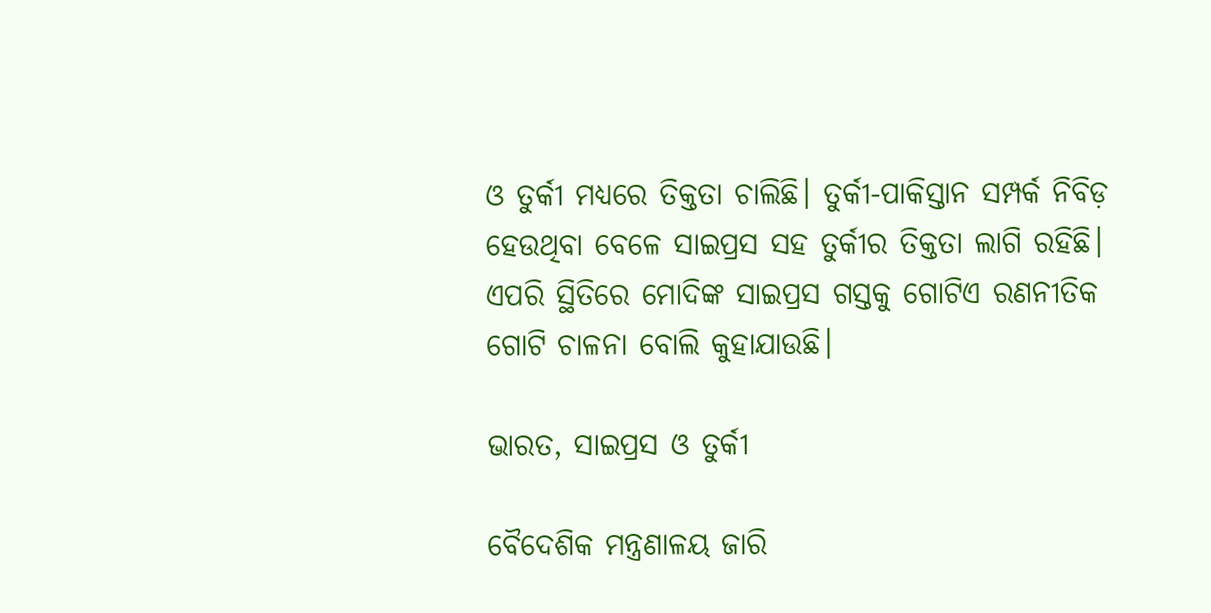ଓ ତୁର୍କୀ ମଧ୍ୟରେ ତିକ୍ତତା ଚାଲିଛି। ତୁର୍କୀ-ପାକିସ୍ତାନ ସମ୍ପର୍କ ନିବିଡ଼ ହେଉଥିବା ବେଳେ ସାଇପ୍ରସ ସହ ତୁର୍କୀର ତିକ୍ତତା ଲାଗି ରହିଛି। ଏପରି ସ୍ଥିତିରେ ମୋଦିଙ୍କ ସାଇପ୍ରସ ଗସ୍ତକୁ ଗୋଟିଏ ରଣନୀତିକ ଗୋଟି ଚାଳନା ବୋଲି କୁହାଯାଉଛି।

ଭାରତ, ସାଇପ୍ରସ ଓ ତୁର୍କୀ

ବୈଦେଶିକ ମନ୍ତ୍ରଣାଳୟ ଜାରି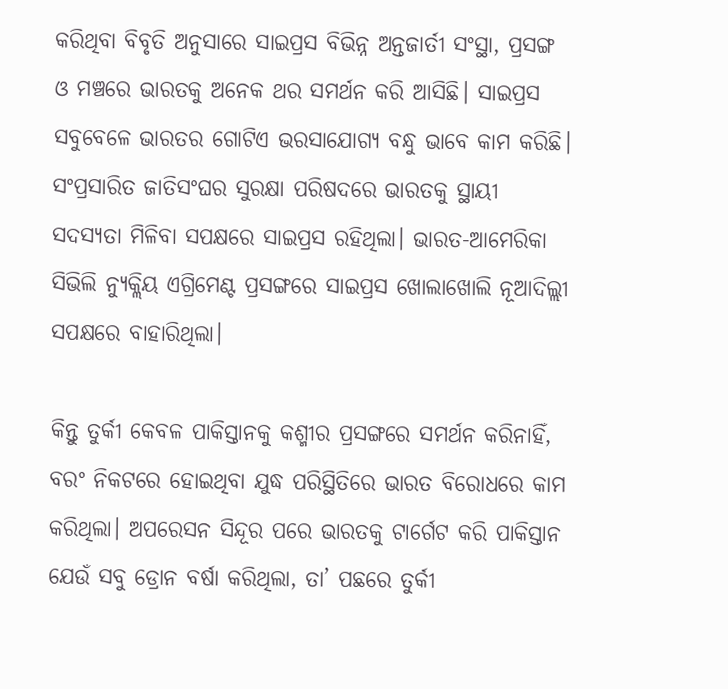କରିଥିବା ବିବୃତି ଅନୁସାରେ ସାଇପ୍ରସ ବିଭିନ୍ନ ଅନ୍ତଜାର୍ତୀ ସଂସ୍ଥା, ପ୍ରସଙ୍ଗ ଓ ମଞ୍ଚରେ ଭାରତକୁ ଅନେକ ଥର ସମର୍ଥନ କରି ଆସିଛି। ସାଇପ୍ରସ ସବୁବେଳେ ଭାରତର ଗୋଟିଏ ଭରସାଯୋଗ୍ୟ ବନ୍ଧୁ ଭାବେ କାମ କରିଛି। ସଂପ୍ରସାରିତ ଜାତିସଂଘର ସୁରକ୍ଷା ପରିଷଦରେ ଭାରତକୁ ସ୍ଥାୟୀ ସଦସ୍ୟତା ମିଳିବା ସପକ୍ଷରେ ସାଇପ୍ରସ ରହିଥିଲା। ଭାରତ-ଆମେରିକା ସିଭିଲି ନ୍ୟୁକ୍ଲିୟ ଏଗ୍ରିମେଣ୍ଟ ପ୍ରସଙ୍ଗରେ ସାଇପ୍ରସ ଖୋଲାଖୋଲି ନୂଆଦିଲ୍ଲୀ ସପକ୍ଷରେ ବାହାରିଥିଲା।

କିନ୍ତୁ ତୁର୍କୀ କେବଳ ପାକିସ୍ତାନକୁ କଶ୍ମୀର ପ୍ରସଙ୍ଗରେ ସମର୍ଥନ କରିନାହିଁ, ବରଂ ନିକଟରେ ହୋଇଥିବା ଯୁଦ୍ଧ ପରିସ୍ଥିତିରେ ଭାରତ ବିରୋଧରେ କାମ କରିଥିଲା। ଅପରେସନ ସିନ୍ଦୂର ପରେ ଭାରତକୁ ଟାର୍ଗେଟ କରି ପାକିସ୍ତାନ ଯେଉଁ ସବୁ ଡ୍ରୋନ ବର୍ଷା କରିଥିଲା, ତା’ ପଛରେ ତୁର୍କୀ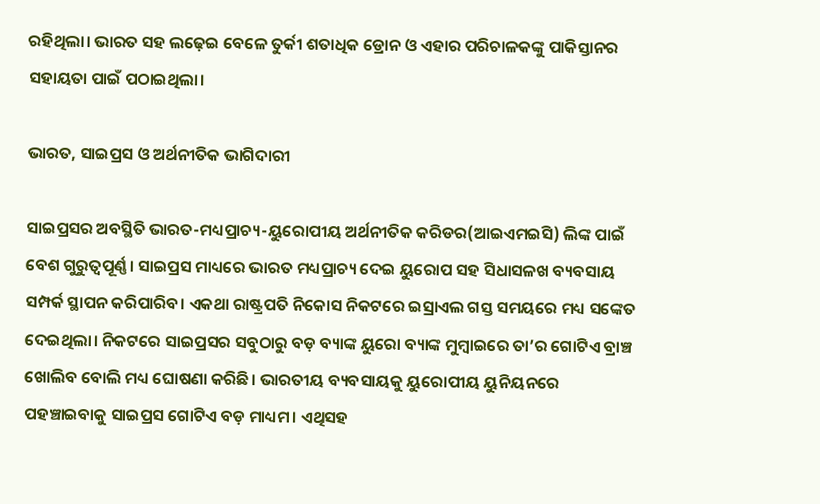ରହିଥିଲା। ଭାରତ ସହ ଲଢ଼େଇ ବେଳେ ତୁର୍କୀ ଶତାଧିକ ଡ୍ରୋନ ଓ ଏହାର ପରିଚାଳକଙ୍କୁ ପାକିସ୍ତାନର ସହାୟତା ପାଇଁ ପଠାଇଥିଲା।

ଭାରତ, ସାଇପ୍ରସ ଓ ଅର୍ଥନୀତିକ ଭାଗିଦାରୀ

ସାଇପ୍ରସର ଅବସ୍ଥିତି ଭାରତ-ମଧ୍ୟପ୍ରାଚ୍ୟ-ୟୁରୋପୀୟ ଅର୍ଥନୀତିକ କରିଡର(ଆଇଏମଇସି) ଲିଙ୍କ ପାଇଁ ବେଶ ଗୁରୁତ୍ୱପୂର୍ଣ୍ଣ। ସାଇପ୍ରସ ମାଧ୍ୟରେ ଭାରତ ମଧ୍ୟପ୍ରାଚ୍ୟ ଦେଇ ୟୁରୋପ ସହ ସିଧାସଳଖ ବ୍ୟବସାୟ ସମ୍ପର୍କ ସ୍ଥାପନ କରିପାରିବ। ଏକଥା ରାଷ୍ଟ୍ରପତି ନିକୋସ ନିକଟରେ ଇସ୍ରାଏଲ ଗସ୍ତ ସମୟରେ ମଧ୍ୟ ସଙ୍କେତ ଦେଇଥିଲା। ନିକଟରେ ସାଇପ୍ରସର ସବୁଠାରୁ ବଡ଼ ବ୍ୟାଙ୍କ ୟୁରୋ ବ୍ୟାଙ୍କ ମୁମ୍ବାଇରେ ତା’ର ଗୋଟିଏ ବ୍ରାଞ୍ଚ ଖୋଲିବ ବୋଲି ମଧ୍ୟ ଘୋଷଣା କରିଛି। ଭାରତୀୟ ବ୍ୟବସାୟକୁ ୟୁରୋପୀୟ ୟୁନିୟନରେ ପହଞ୍ଚାଇବାକୁ ସାଇପ୍ରସ ଗୋଟିଏ ବଡ଼ ମାଧ୍ୟମ। ଏଥିସହ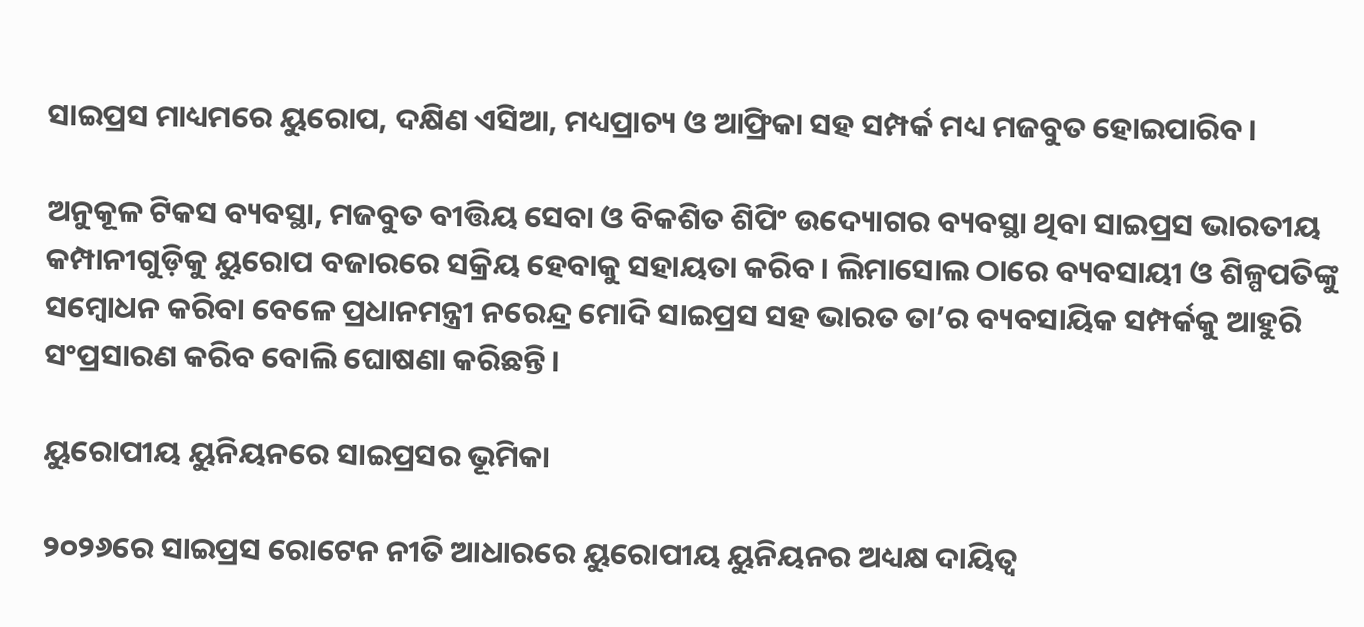ସାଇପ୍ରସ ମାଧ୍ୟମରେ ୟୁରୋପ, ଦକ୍ଷିଣ ଏସିଆ, ମଧ୍ୟପ୍ରାଚ୍ୟ ଓ ଆଫ୍ରିକା ସହ ସମ୍ପର୍କ ମଧ୍ୟ ମଜବୁତ ହୋଇପାରିବ।

ଅନୁକୂଳ ଟିକସ ବ୍ୟବସ୍ଥା, ମଜବୁତ ବୀତ୍ତିୟ ସେବା ଓ ବିକଶିତ ଶିପିଂ ଉଦ୍ୟୋଗର ବ୍ୟବସ୍ଥା ଥିବା ସାଇପ୍ରସ ଭାରତୀୟ କମ୍ପାନୀଗୁଡ଼ିକୁ ୟୁରୋପ ବଜାରରେ ସକ୍ରିୟ ହେବାକୁ ସହାୟତା କରିବ। ଲିମାସୋଲ ଠାରେ ବ୍ୟବସାୟୀ ଓ ଶିଳ୍ପପତିଙ୍କୁ ସମ୍ବୋଧନ କରିବା ବେଳେ ପ୍ରଧାନମନ୍ତ୍ରୀ ନରେନ୍ଦ୍ର ମୋଦି ସାଇପ୍ରସ ସହ ଭାରତ ତା’ର ବ୍ୟବସାୟିକ ସମ୍ପର୍କକୁ ଆହୁରି ସଂପ୍ରସାରଣ କରିବ ବୋଲି ଘୋଷଣା କରିଛନ୍ତି।

ୟୁରୋପୀୟ ୟୁନିୟନରେ ସାଇପ୍ରସର ଭୂମିକା

୨୦୨୬ରେ ସାଇପ୍ରସ ରୋଟେନ ନୀତି ଆଧାରରେ ୟୁରୋପୀୟ ୟୁନିୟନର ଅଧ୍ୟକ୍ଷ ଦାୟିତ୍ୱ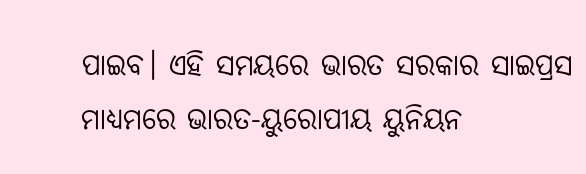ପାଇବ। ଏହି ସମୟରେ ଭାରତ ସରକାର ସାଇପ୍ରସ ମାଧ୍ୟମରେ ଭାରତ-ୟୁରୋପୀୟ ୟୁନିୟନ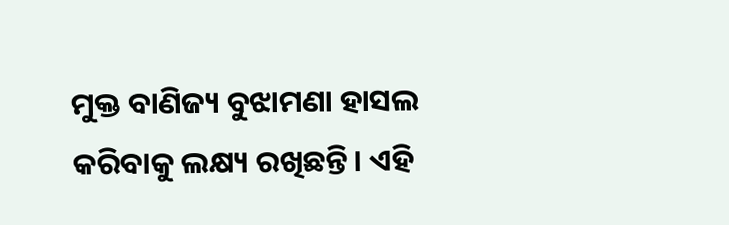ମୁକ୍ତ ବାଣିଜ୍ୟ ବୁଝାମଣା ହାସଲ କରିବାକୁ ଲକ୍ଷ୍ୟ ରଖିଛନ୍ତି। ଏହି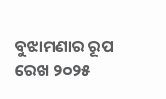ବୁଝାମଣାର ରୂପ ରେଖ ୨୦୨୫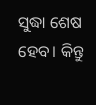ସୁଦ୍ଧା ଶେଷ ହେବ। କିନ୍ତୁ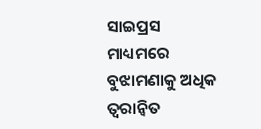ସାଇପ୍ରସ ମାଧ୍ୟମରେ ବୁଝାମଣାକୁ ଅଧିକ ତ୍ୱରାନ୍ୱିତ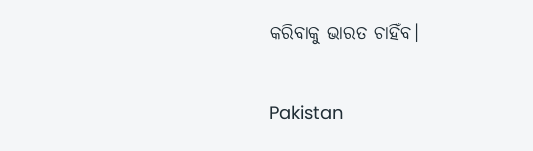କରିବାକୁ ଭାରତ ଚାହିଁବ।

Pakistan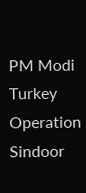PM Modi Turkey Operation Sindoor